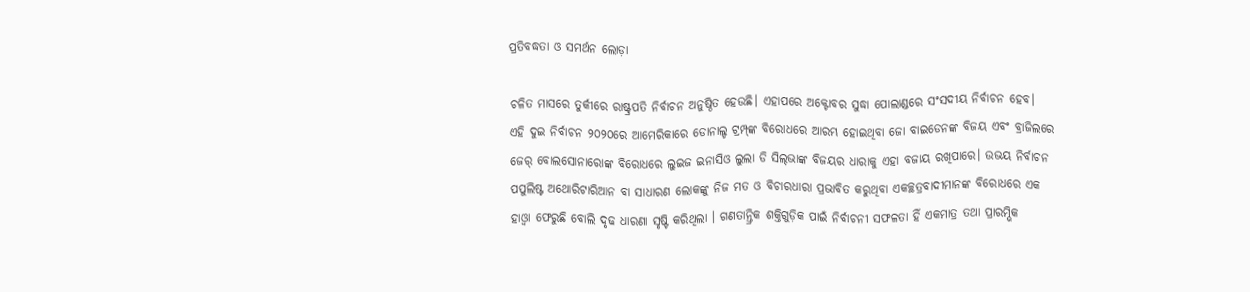ପ୍ରତିବଦ୍ଧତା ଓ ସମର୍ଥନ ଲୋଡ଼ା

ଚଳିତ ମାସରେ ତୁର୍କୀରେ ରାଷ୍ଟ୍ରପତି ନିର୍ବାଚନ ଅନୁଷ୍ଠିତ ହେଉଛି। ଏହାପରେ ଅକ୍ଟୋବର ସୁଦ୍ଧା ପୋଲାଣ୍ଡରେ ସଂସଦୀୟ ନିର୍ବାଚନ ହେବ। ଏହି ଦୁଇ ନିର୍ବାଚନ ୨୦୨୦ରେ ଆମେରିକାରେ ଡୋନାଲ୍ଡ ଟ୍ରମ୍ପ୍‌ଙ୍କ ବିରୋଧରେ ଆରମ୍ଭ ହୋଇଥିବା ଜୋ ବାଇଡେନଙ୍କ ବିଜୟ ଏବଂ ବ୍ରାଜିଲରେ ଜେର୍‌ ବୋଲସୋନାରୋଙ୍କ ବିରୋଧରେ ଲୁଇଜ ଇନାସିଓ ଲୁଲା ଡି ସିଲ୍‌ଭାଙ୍କ ବିଜୟର ଧାରାକୁ ଏହା ବଜାୟ ରଖିପାରେ। ଉଭୟ ନିର୍ବାଚନ ପପୁଲିଷ୍ଟ ଅଥୋରିଟାରିଆନ ବା ସାଧାରଣ ଲୋକଙ୍କୁ ନିଜ ମତ ଓ ବିଚାରଧାରା ପ୍ରଭାବିତ କରୁଥିବା ଏକଚ୍ଛତ୍ରବାଦୀମାନଙ୍କ ବିରୋଧରେ ଏକ ହାଓ୍ବା ଫେରୁଛି ବୋଲି ଦୃଢ ଧାରଣା ସୃଷ୍ଟି କରିଥିଲା । ଗଣତାନ୍ତ୍ରିକ ଶକ୍ତିଗୁଡ଼ିକ ପାଇଁ ନିର୍ବାଚନୀ ସଫଳତା ହିଁ ଏକମାତ୍ର ତଥା ପ୍ରାରମ୍ଭିକ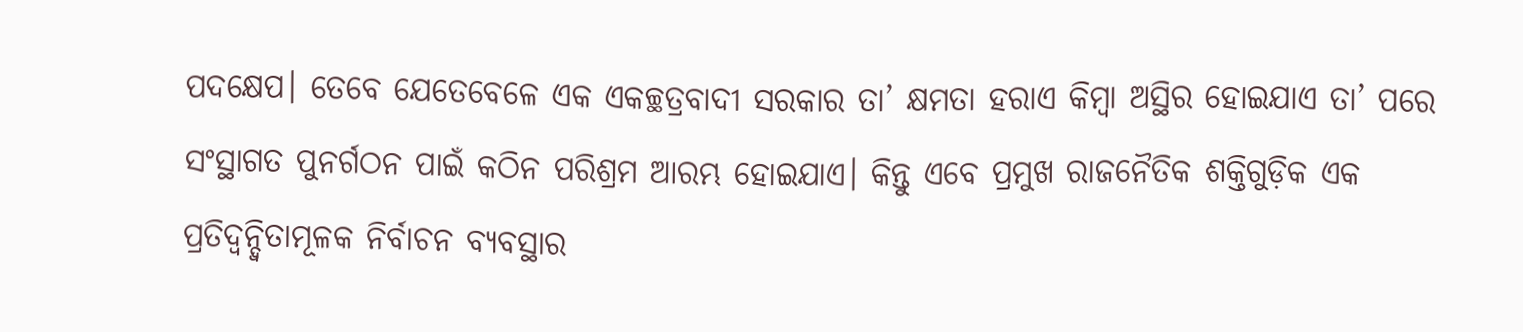ପଦକ୍ଷେପ। ତେବେ ଯେତେବେଳେ ଏକ ଏକଚ୍ଛତ୍ରବାଦୀ ସରକାର ତା’ କ୍ଷମତା ହରାଏ କିମ୍ବା ଅସ୍ଥିର ହୋଇଯାଏ ତା’ ପରେ ସଂସ୍ଥାଗତ ପୁନର୍ଗଠନ ପାଇଁ କଠିନ ପରିଶ୍ରମ ଆରମ୍ଭ ହୋଇଯାଏ। କିନ୍ତୁ ଏବେ ପ୍ରମୁଖ ରାଜନୈତିକ ଶକ୍ତିଗୁଡ଼ିକ ଏକ ପ୍ରତିଦ୍ୱନ୍ଦ୍ୱିତାମୂଳକ ନିର୍ବାଚନ ବ୍ୟବସ୍ଥାର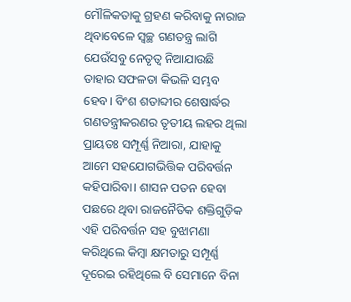ମୌଳିକତାକୁ ଗ୍ରହଣ କରିବାକୁ ନାରାଜ ଥିବାବେଳେ ସ୍ବଚ୍ଛ ଗଣତନ୍ତ୍ର ଲାଗି ଯେଉଁସବୁ ନେତୃତ୍ୱ ନିଆଯାଉଛି ତାହାର ସଫଳତା କିଭଳି ସମ୍ଭବ ହେବ। ବିଂଶ ଶତାବ୍ଦୀର ଶେଷାର୍ଦ୍ଧର ଗଣତନ୍ତ୍ରୀକରଣର ତୃତୀୟ ଲହର ଥିଲା ପ୍ରାୟତଃ ସମ୍ପୂର୍ଣ୍ଣ ନିଆରା, ଯାହାକୁ ଆମେ ସହଯୋଗଭିତ୍ତିକ ପରିବର୍ତ୍ତନ କହିପାରିବା। ଶାସନ ପତନ ହେବା ପଛରେ ଥିବା ରାଜନୈତିକ ଶକ୍ତିଗୁଡ଼ିକ ଏହି ପରିବର୍ତ୍ତନ ସହ ବୁଝାମଣା କରିଥିଲେ କିମ୍ବା କ୍ଷମତାରୁ ସମ୍ପୂର୍ଣ୍ଣ ଦୂରେଇ ରହିଥିଲେ ବି ସେମାନେ ବିନା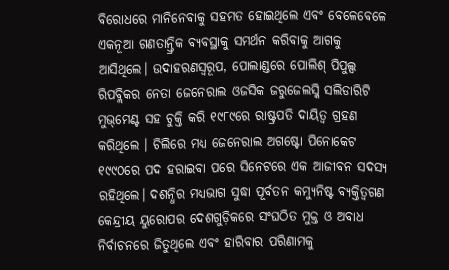ବିରୋଧରେ ମାନିନେବାକୁ ସହମତ ହୋଇଥିଲେ ଏବଂ ବେଳେବେଳେ ଏକନୂଆ ଗଣତାନ୍ତ୍ରିକ ବ୍ୟବସ୍ଥାକୁ ସମର୍ଥନ କରିବାକୁ ଆଗକୁ ଆସିଥିଲେ। ଉଦାହରଣସ୍ବରୂପ, ପୋଲାଣ୍ଡରେ ପୋଲିଶ୍‌ ପିପୁଲ୍ସ ରିପବ୍ଲିକର ନେତା ଜେନେରାଲ ଓଜସିକ ଜରୁଜେଲସ୍କି ସଲିଡାରିଟି ମୁଭ୍‌ମେଣ୍ଟ ସହ ଚୁକ୍ତି କରି ୧୯୮୯ରେ ରାଷ୍ଟ୍ରପତି ଦାୟିତ୍ୱ ଗ୍ରହଣ କରିଥିଲେ । ଚିଲିରେ ମଧ୍ୟ ଜେନେରାଲ ଅଗଷ୍ଟୋ ପିନୋକେଟ ୧୯୯୦ରେ ପଦ ହରାଇବା ପରେ ସିନେଟରେ ଏକ ଆଜୀବନ ସଦସ୍ୟ ରହିଥିଲେ। ଦଶନ୍ଧିର ମଧ୍ୟଭାଗ ସୁଦ୍ଧା ପୂର୍ବତନ କମ୍ୟୁନିଷ୍ଟ ବ୍ୟକ୍ତିତ୍ୱଗଣ କେନ୍ଦ୍ରୀୟ ୟୁରୋପର ଦେଶଗୁଡ଼ିକରେ ସଂଘଠିତ ମୁକ୍ତ ଓ ଅବାଧ ନିର୍ବାଚନରେ ଜିତୁଥିଲେ ଏବଂ ହାରିବାର ପରିଣାମକୁ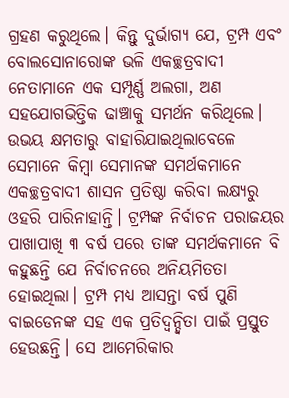ଗ୍ରହଣ କରୁଥିଲେ। କିନ୍ତୁ ଦୁର୍ଭାଗ୍ୟ ଯେ, ଟ୍ରମ୍ପ ଏବଂ ବୋଲସୋନାରୋଙ୍କ ଭଳି ଏକଚ୍ଛତ୍ରବାଦୀ ନେତାମାନେ ଏକ ସମ୍ପୂର୍ଣ୍ଣ ଅଲଗା, ଅଣ ସହଯୋଗଭିତ୍ତିକ ଢାଞ୍ଚାକୁ ସମର୍ଥନ କରିଥିଲେ। ଉଭୟ କ୍ଷମତାରୁ ବାହାରିଯାଇଥିଲାବେଳେ ସେମାନେ କିମ୍ବା ସେମାନଙ୍କ ସମର୍ଥକମାନେ ଏକଚ୍ଛତ୍ରବାଦୀ ଶାସନ ପ୍ରତିଷ୍ଠା କରିବା ଲକ୍ଷ୍ୟରୁ ଓହରି ପାରିନାହାନ୍ତି। ଟ୍ରମ୍ପଙ୍କ ନିର୍ବାଚନ ପରାଜୟର ପାଖାପାଖି ୩ ବର୍ଷ ପରେ ତାଙ୍କ ସମର୍ଥକମାନେ ବି କହୁଛନ୍ତି ଯେ ନିର୍ବାଚନରେ ଅନିୟମିତତା ହୋଇଥିଲା। ଟ୍ରମ୍ପ ମଧ୍ୟ ଆସନ୍ତା ବର୍ଷ ପୁଣି ବାଇଡେନଙ୍କ ସହ ଏକ ପ୍ରତିଦ୍ୱନ୍ଦ୍ୱିତା ପାଇଁ ପ୍ରସ୍ତୁତ ହେଉଛନ୍ତି। ସେ ଆମେରିକାର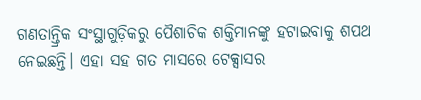ଗଣତାନ୍ତ୍ରିକ ସଂସ୍ଥାଗୁଡ଼ିକରୁ ପୈଶାଚିକ ଶକ୍ତିମାନଙ୍କୁ ହଟାଇବାକୁ ଶପଥ ନେଇଛନ୍ତି। ଏହା ସହ ଗତ ମାସରେ ଟେକ୍ସାସର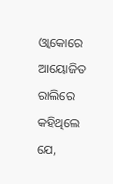ଓ୍ବାକୋରେ ଆୟୋଜିତ ରାଲିରେ କହିଥିଲେ ଯେ,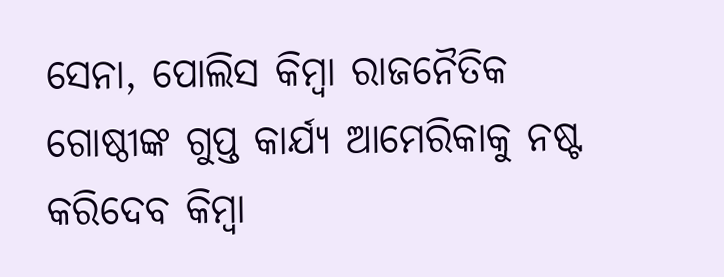ସେନା, ପୋଲିସ କିମ୍ବା ରାଜନୈତିକ ଗୋଷ୍ଠୀଙ୍କ ଗୁପ୍ତ କାର୍ଯ୍ୟ ଆମେରିକାକୁ ନଷ୍ଟ କରିଦେବ କିମ୍ବା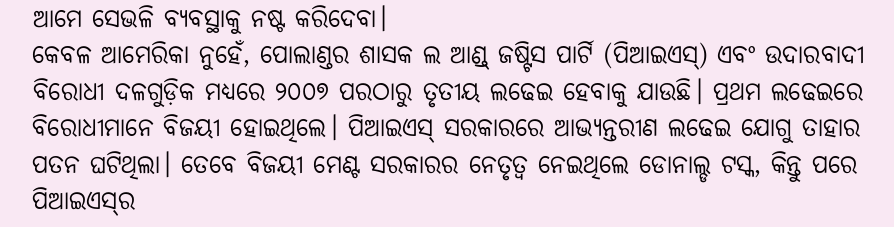ଆମେ ସେଭଳି ବ୍ୟବସ୍ଥାକୁ ନଷ୍ଟ କରିଦେବା।
କେବଳ ଆମେରିକା ନୁହେଁ, ପୋଲାଣ୍ଡର ଶାସକ ଲ ଆଣ୍ଡ୍‌ ଜଷ୍ଟିସ ପାର୍ଟି (ପିଆଇଏସ୍‌) ଏବଂ ଉଦାରବାଦୀ ବିରୋଧୀ ଦଳଗୁଡ଼ିକ ମଧ୍ୟରେ ୨୦୦୭ ପରଠାରୁ ତୃତୀୟ ଲଢେଇ ହେବାକୁ ଯାଉଛି। ପ୍ରଥମ ଲଢେଇରେ ବିରୋଧୀମାନେ ବିଜୟୀ ହୋଇଥିଲେ। ପିଆଇଏସ୍‌ ସରକାରରେ ଆଭ୍ୟନ୍ତରୀଣ ଲଢେଇ ଯୋଗୁ ତାହାର ପତନ ଘଟିଥିଲା। ତେବେ ବିଜୟୀ ମେଣ୍ଟ ସରକାରର ନେତୃତ୍ୱ ନେଇଥିଲେ ଡୋନାଲ୍ଡ ଟସ୍କ, କିନ୍ତୁ ପରେ ପିଆଇଏସ୍‌ର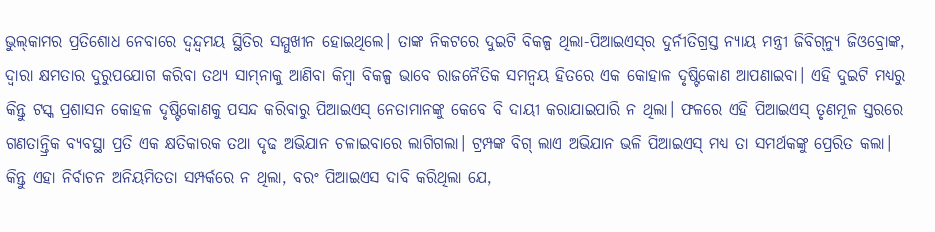ଭୁଲ୍‌କାମର ପ୍ରତିଶୋଧ ନେବାରେ ଦ୍ୱନ୍ଦ୍ୱମୟ ସ୍ଥିତିର ସମ୍ମୁଖୀନ ହୋଇଥିଲେ। ତାଙ୍କ ନିକଟରେ ଦୁଇଟି ବିକଳ୍ପ ଥିଲା-ପିଆଇଏସ୍‌ର ଦୁର୍ନୀତିଗ୍ରସ୍ତ ନ୍ୟାୟ ମନ୍ତ୍ରୀ ଜିବିଗ୍‌ନ୍ୟୁ ଜିଓବ୍ରୋଙ୍କ, ଦ୍ୱାରା କ୍ଷମତାର ଦୁରୁପଯୋଗ କରିବା ତଥ୍ୟ ସାମ୍‌ନାକୁ ଆଣିବା କିମ୍ବା ବିକଳ୍ପ ଭାବେ ରାଜନୈତିକ ସମନ୍ବୟ ହିତରେ ଏକ କୋହାଳ ଦୃଷ୍ଟିକୋଣ ଆପଣାଇବା। ଏହି ଦୁଇଟି ମଧ୍ୟରୁ କିନ୍ତୁ ଟସ୍କ ପ୍ରଶାସନ କୋହଳ ଦୃଷ୍ଟିକୋଣକୁ ପସନ୍ଦ କରିବାରୁ ପିଆଇଏସ୍‌ ନେତାମାନଙ୍କୁ କେବେ ବି ଦାୟୀ କରାଯାଇପାରି ନ ଥିଲା। ଫଳରେ ଏହି ପିଆଇଏସ୍‌ ତୃଣମୂଳ ସ୍ତରରେ ଗଣତାନ୍ତ୍ରିକ ବ୍ୟବସ୍ଥା ପ୍ରତି ଏକ କ୍ଷତିକାରକ ତଥା ଦୃଢ ଅଭିଯାନ ଚଳାଇବାରେ ଲାଗିଗଲା। ଟ୍ରମ୍ପଙ୍କ ବିଗ୍‌ ଲାଏ ଅଭିଯାନ ଭଳି ପିଆଇଏସ୍‌ ମଧ୍ୟ ତା ସମର୍ଥକଙ୍କୁ ପ୍ରେରିତ କଲା। କିନ୍ତୁ ଏହା ନିର୍ବାଚନ ଅନିୟମିତତା ସମ୍ପର୍କରେ ନ ଥିଲା, ବରଂ ପିଆଇଏସ ଦାବି କରିଥିଲା ଯେ,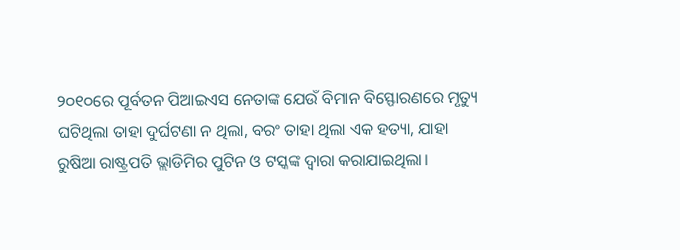୨୦୧୦ରେ ପୂର୍ବତନ ପିଆଇଏସ ନେତାଙ୍କ ଯେଉଁ ବିମାନ ବିସ୍ଫୋରଣରେ ମୃତ୍ୟୁ ଘଟିଥିଲା ତାହା ଦୁର୍ଘଟଣା ନ ଥିଲା, ବରଂ ତାହା ଥିଲା ଏକ ହତ୍ୟା, ଯାହା ରୁଷିଆ ରାଷ୍ଟ୍ରପତି ଭ୍ଲାଡିମିର ପୁଟିନ ଓ ଟସ୍କଙ୍କ ଦ୍ୱାରା କରାଯାଇଥିଲା।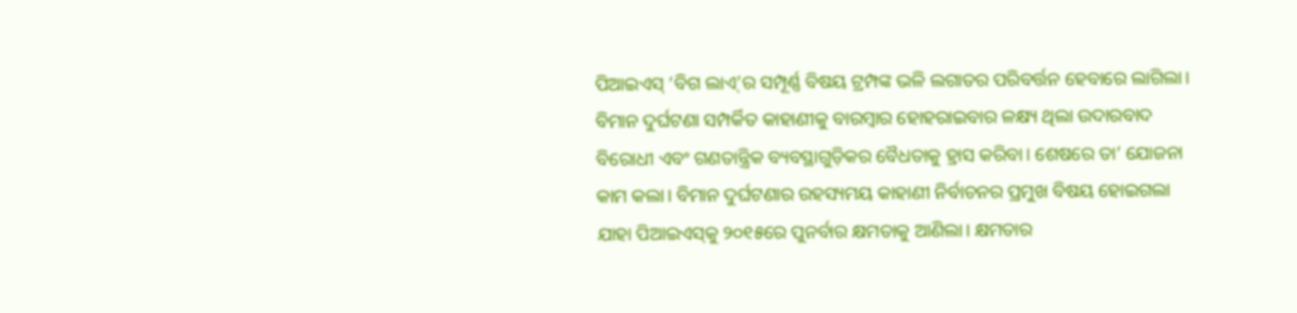ପିଆଇଏସ୍‌ ‘ବିଗ ଲାଏ୍‌’ର ସମ୍ପୂର୍ଣ୍ଣ ବିଷୟ ଟ୍ରମ୍ପଙ୍କ ଭଳି ଲଗାତର ପରିବର୍ତ୍ତନ ହେବାରେ ଲାଗିଲା। ବିମାନ ଦୁର୍ଘଟଣା ସମ୍ପର୍କିତ କାହାଣୀକୁ ବାରମ୍ବାର ହୋହରାଇବାର ଳକ୍ଷ୍ୟ ଥିଲା ଉଦାରବାଦ ବିରୋଧୀ ଏବଂ ଗଣତାନ୍ତ୍ରିକ ବ୍ୟବସ୍ଥାଗୁଡ଼ିକର ବୈଧତାକୁ ହ୍ରାସ କରିବା। ଶେଷରେ ତା’ ଯୋଜନା କାମ କଲା। ବିମାନ ଦୁର୍ଘଟଣାର ରହସ୍ୟମୟ କାହାଣୀ ନିର୍ବାଚନର ପ୍ରମୁଖ ବିଷୟ ହୋଇଗଲା ଯାହା ପିଆଇଏସ୍‌କୁ ୨୦୧୫ରେ ପୁନର୍ବାର କ୍ଷମତାକୁ ଆଣିଲା। କ୍ଷମତାର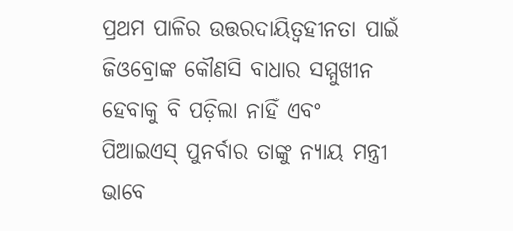ପ୍ରଥମ ପାଳିର ଉତ୍ତରଦାୟିତ୍ୱହୀନତା ପାଇଁ ଜିଓବ୍ରୋଙ୍କ କୌଣସି ବାଧାର ସମ୍ମୁଖୀନ ହେବାକୁ ବି ପଡ଼ିଲା ନାହିଁ ଏବଂ ପିଆଇଏସ୍‌ ପୁନର୍ବାର ତାଙ୍କୁ ନ୍ୟାୟ ମନ୍ତ୍ରୀ ଭାବେ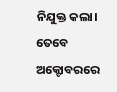ନିଯୁକ୍ତ କଲା।
ତେବେ ଅକ୍ଟୋବରରେ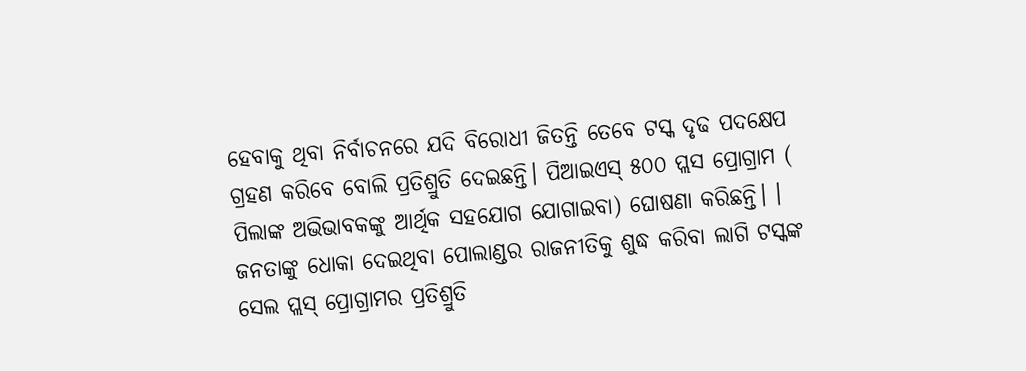ହେବାକୁ ଥିବା ନିର୍ବାଚନରେ ଯଦି ବିରୋଧୀ ଜିତନ୍ତି ତେବେ ଟସ୍କ ଦୃଢ ପଦକ୍ଷେପ ଗ୍ରହଣ କରିବେ ବୋଲି ପ୍ରତିଶ୍ରୁତି ଦେଇଛନ୍ତି। ପିଆଇଏସ୍‌ ୫୦୦ ପ୍ଲସ ପ୍ରୋଗ୍ରାମ ( ପିଲାଙ୍କ ଅଭିଭାବକଙ୍କୁ ଆର୍ଥିକ ସହଯୋଗ ଯୋଗାଇବା) ଘୋଷଣା କରିଛନ୍ତି। । ଜନତାଙ୍କୁ ଧୋକା ଦେଇଥିବା ପୋଲାଣ୍ଡର ରାଜନୀତିକୁ ଶୁଦ୍ଧ କରିବା ଲାଗି ଟସ୍କଙ୍କ ସେଲ ପ୍ଲସ୍‌ ପ୍ରୋଗ୍ରାମର ପ୍ରତିଶ୍ରୁତି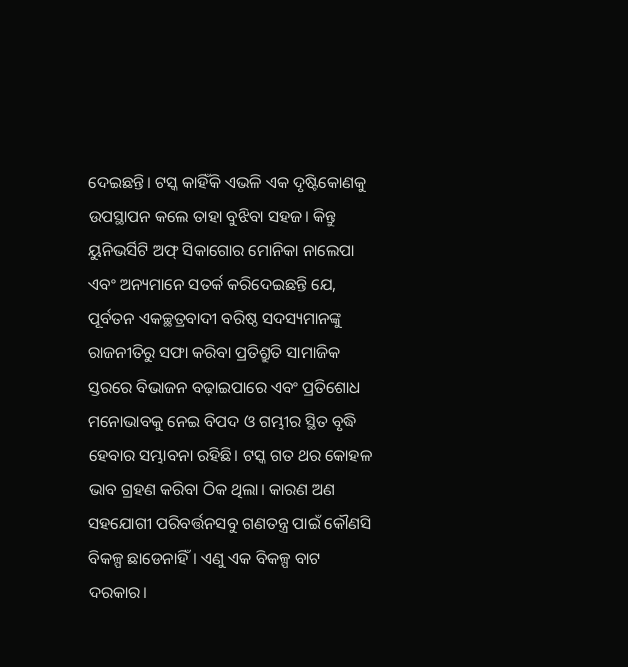ଦେଇଛନ୍ତି। ଟସ୍କ କାହିଁକି ଏଭଳି ଏକ ଦୃଷ୍ଟିକୋଣକୁ ଉପସ୍ଥାପନ କଲେ ତାହା ବୁଝିବା ସହଜ। କିନ୍ତୁ ୟୁନିଭର୍ସିଟି ଅଫ୍‌ ସିକାଗୋର ମୋନିକା ନାଲେପା ଏବଂ ଅନ୍ୟମାନେ ସତର୍କ କରିଦେଇଛନ୍ତି ଯେ, ପୂର୍ବତନ ଏକଚ୍ଛତ୍ରବାଦୀ ବରିଷ୍ଠ ସଦସ୍ୟମାନଙ୍କୁ ରାଜନୀତିରୁ ସଫା କରିବା ପ୍ରତିଶ୍ରୁତି ସାମାଜିକ ସ୍ତରରେ ବିଭାଜନ ବଢ଼ାଇପାରେ ଏବଂ ପ୍ରତିଶୋଧ ମନୋଭାବକୁ ନେଇ ବିପଦ ଓ ଗମ୍ଭୀର ସ୍ଥିତ ବୃଦ୍ଧି ହେବାର ସମ୍ଭାବନା ରହିଛି। ଟସ୍କ ଗତ ଥର କୋହଳ ଭାବ ଗ୍ରହଣ କରିବା ଠିକ ଥିଲା। କାରଣ ଅଣ ସହଯୋଗୀ ପରିବର୍ତ୍ତନସବୁ ଗଣତନ୍ତ୍ର ପାଇଁ କୌଣସି ବିକଳ୍ପ ଛାଡେନାହିଁ। ଏଣୁ ଏକ ବିକଳ୍ପ ବାଟ ଦରକାର।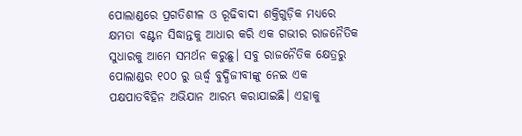ପୋଲାଣ୍ଡରେ ପ୍ରଗତିଶୀଳ ଓ ରୂଢିବାଦୀ ଶକ୍ତିଗୁଡ଼ିକ ମଧ୍ୟରେ କ୍ଷମତା ବଣ୍ଟନ ସିଦ୍ଧାନ୍ତକୁ ଆଧାର କରି ଏକ ଗଭୀର ରାଜନୈତିକ ସୁଧାରକୁ ଆମେ ସମର୍ଥନ କରୁଛୁ। ସବୁ ରାଜନୈତିକ କ୍ଷେତ୍ରରୁ ପୋଲାଣ୍ଡର ୧୦୦ ରୁ ଊର୍ଦ୍ଧ୍ୱ ବୁଦ୍ଧିଜୀବୀଙ୍କୁ ନେଇ ଏକ ପକ୍ଷପାତବିହିନ ଅଭିଯାନ ଆରମ୍ଭ କରାଯାଇଛି। ଏହାକୁ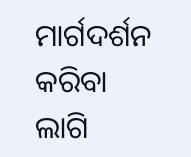ମାର୍ଗଦର୍ଶନ କରିବା ଲାଗି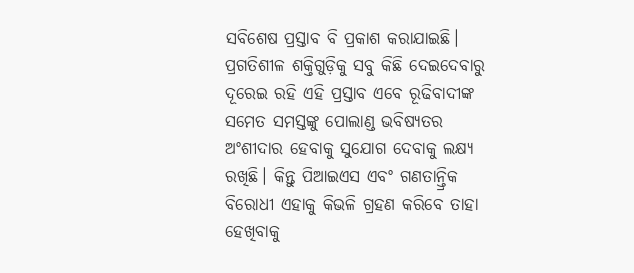ସବିଶେଷ ପ୍ରସ୍ତାବ ବି ପ୍ରକାଶ କରାଯାଇଛି। ପ୍ରଗତିଶୀଳ ଶକ୍ତିଗୁଡ଼ିକୁ ସବୁ କିଛି ଦେଇଦେବାରୁ ଦୂରେଇ ରହି ଏହି ପ୍ରସ୍ତାବ ଏବେ ରୂଢିବାଦୀଙ୍କ ସମେତ ସମସ୍ତଙ୍କୁ ପୋଲାଣ୍ଡ ଭବିଷ୍ୟତର ଅଂଶୀଦାର ହେବାକୁ ସୁଯୋଗ ଦେବାକୁ ଲକ୍ଷ୍ୟ ରଖିଛି। କିନ୍ତୁ ପିଆଇଏସ ଏବଂ ଗଣତାନ୍ତ୍ରିକ ବିରୋଧୀ ଏହାକୁ କିଭଳି ଗ୍ରହଣ କରିବେ ତାହା ହେଖିବାକୁ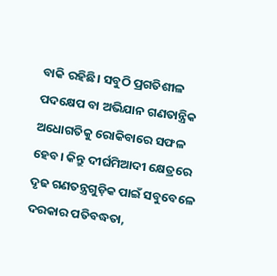ବାକି ରହିଛି। ସବୁଠି ପ୍ରଗତିଶୀଳ ପଦକ୍ଷେପ ବା ଅଭିଯାନ ଗଣତାନ୍ତ୍ରିକ ଅଧୋଗତିକୁ ରୋକିବାରେ ସଫଳ ହେବ। କିନ୍ତୁ ଦୀର୍ଘମିଆଦୀ କ୍ଷେତ୍ରରେ ଦୃଢ ଗଣତନ୍ତ୍ରଗୁଡ଼ିକ ପାଇଁ ସବୁବେଳେ ଦରକାର ପତିବଦ୍ଧତା,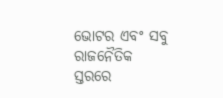ଭୋଟର ଏବଂ ସବୁ ରାଜନୈତିକ ସ୍ତରରେ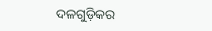ଦଳଗୁଡ଼ିକର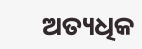ଅତ୍ୟଧିକ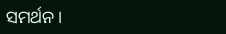ସମର୍ଥନ।